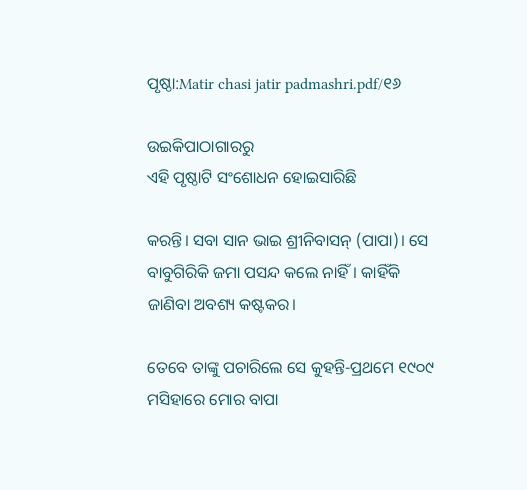ପୃଷ୍ଠା:Matir chasi jatir padmashri.pdf/୧୬

ଉଇକିପାଠାଗାର‌ରୁ
ଏହି ପୃଷ୍ଠାଟି ସଂଶୋଧନ ହୋଇସାରିଛି

କରନ୍ତି। ସବା ସାନ ଭାଇ ଶ୍ରୀନିବାସନ୍ (ପାପା)। ସେ ବାବୁଗିରିକି ଜମା ପସନ୍ଦ କଲେ ନାହିଁ। କାହିଁକି ଜାଣିବା ଅବଶ୍ୟ କଷ୍ଟକର।

ତେବେ ତାଙ୍କୁ ପଚାରିଲେ ସେ କୁହନ୍ତି‌‌‌‌‌‌‌‌-ପ୍ରଥମେ ୧୯୦୯ ମସିହାରେ ମୋର ବାପା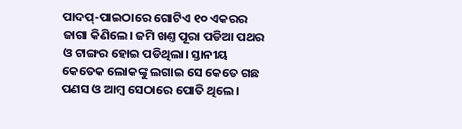ପାଦପ୍-ପାଇଠାରେ ଗୋଟିଏ ୧୦ ଏକରର ଜାଗା କିଣିଲେ। ଜମି ଖଣ୍ତ ପୂରା ପଡିଆ ପଥର ଓ ଟାଙ୍ଗର ହୋଇ ପଡିଥିଲା। ସ୍ତାନୀୟ କେତେକ ଲୋକଙ୍କୁ ଲଗାଇ ସେ କେତେ ଗଛ ପଣସ ଓ ଆମ୍ବ ସେଠାରେ ପୋତି ଥିଲେ।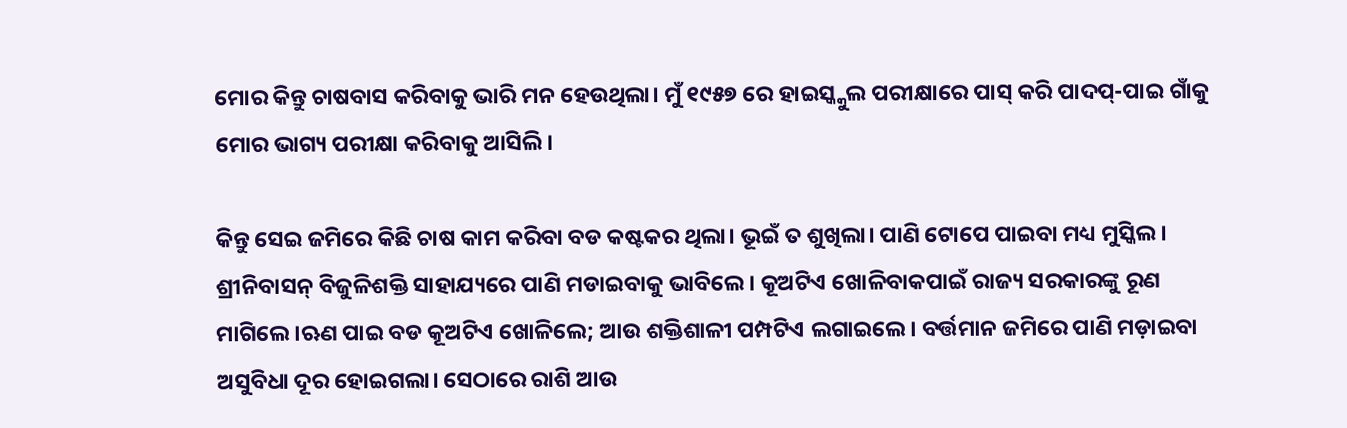ମୋର କିନ୍ତୁ ଚାଷବାସ କରିବାକୁ ଭାରି ମନ ହେଉଥିଲା। ମୁଁ ୧୯୫୭ ରେ ହାଇସ୍କ୍କୁଲ ପରୀକ୍ଷାରେ ପାସ୍ କରି ପାଦପ୍-ପାଇ ଗାଁକୁ ମୋର ଭାଗ୍ୟ ପରୀକ୍ଷା କରିବାକୁ ଆସିଲି।

କିନ୍ତୁ ସେଇ ଜମିରେ କିଛି ଚାଷ କାମ କରିବା ବଡ କଷ୍ଟକର ଥିଲା। ଭୂଇଁ ତ ଶୁଖିଲା। ପାଣି ଟୋପେ ପାଇବା ମଧ୍ୟ ମୁସ୍କିଲ। ଶ୍ରୀନିବାସନ୍ ବିଜୁଳିଶକ୍ତି ସାହାଯ୍ୟରେ ପାଣି ମଡାଇବାକୁ ଭାବିଲେ। କୂଅଟିଏ ଖୋଳିବାକପାଇଁ ରାଜ୍ୟ ସରକାରଙ୍କୁ ରୂଣ ମାଗିଲେ।ଋଣ ପାଇ ବଡ କୂଅଟିଏ ଖୋଳିଲେ; ଆଉ ଶକ୍ତିଶାଳୀ ପମ୍ପଟିଏ ଲଗାଇଲେ। ବର୍ତ୍ତମାନ ଜମିରେ ପାଣି ମଡ଼ାଇବା ଅସୁବିଧା ଦୂର ହୋଇଗଲା। ସେଠାରେ ରାଶି ଆଉ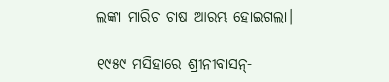ଲଙ୍କା ମାରିଚ ଚାଷ ଆରମ୍ଭ ହୋଇଗଲା।

୧୯୫୯ ମସିହାରେ ଶ୍ରୀନୀବାସନ୍-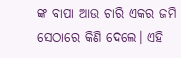ଙ୍କ ବାପା ଆଉ ଚାରି ଏକର ଜମି ସେଠାରେ କିଣି ଦେଲେ। ଏହି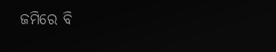ଜମିରେ ବି